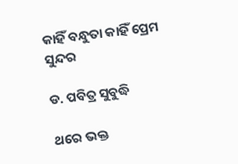କାହିଁ ବନ୍ଧୁତା କାହିଁ ପ୍ରେମ ସୁନ୍ଦର

ଡ. ପବିତ୍ର ସୁବୁଦ୍ଧି

ଥରେ ଭକ୍ତ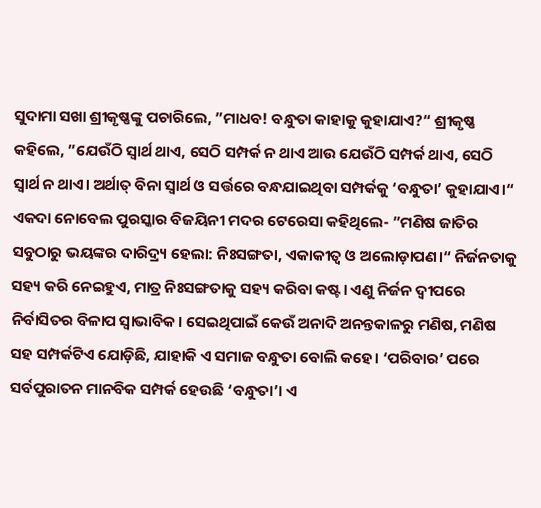ସୁଦାମା ସଖା ଶ୍ରୀକୃଷ୍ଣଙ୍କୁ ପଚାରିଲେ, ”ମାଧବ! ବନ୍ଧୁତା କାହାକୁ କୁହାଯାଏ?“ ଶ୍ରୀକୃଷ୍ଣ କହିଲେ, ”ଯେଉଁଠି ସ୍ବାର୍ଥ ଥାଏ, ସେଠି ସମ୍ପର୍କ ନ ଥାଏ ଆଉ ଯେଉଁଠି ସମ୍ପର୍କ ଥାଏ, ସେଠି ସ୍ବାର୍ଥ ନ ଥାଏ। ଅର୍ଥାତ୍‌ ବିନା ସ୍ବାର୍ଥ ଓ ସର୍ତ୍ତରେ ବନ୍ଧଯାଇଥିବା ସମ୍ପର୍କକୁ ‘ବନ୍ଧୁତା’ କୁହାଯାଏ।“ ଏକଦା ନୋବେଲ ପୁରସ୍କାର ବିଜୟିନୀ ମଦର ଟେରେସା କହିଥିଲେ- ”ମଣିଷ ଜାତିର ସବୁଠାରୁ ଭୟଙ୍କର ଦାରିଦ୍ର୍ୟ ହେଲା: ନିଃସଙ୍ଗତା, ଏକାକୀତ୍ୱ ଓ ଅଲୋଡ଼ାପଣ।“ ନିର୍ଜନତାକୁ ସହ୍ୟ କରି ନେଇହୁଏ, ମାତ୍ର ନିଃସଙ୍ଗତାକୁ ସହ୍ୟ କରିବା କଷ୍ଟ। ଏଣୁ ନିର୍ଜନ ଦ୍ୱୀପରେ ନିର୍ବାସିତର ବିଳାପ ସ୍ବାଭାବିକ। ସେଇଥିପାଇଁ କେଉଁ ଅନାଦି ଅନନ୍ତକାଳରୁ ମଣିଷ, ମଣିଷ ସହ ସମ୍ପର୍କଟିଏ ଯୋଡ଼ିଛି, ଯାହାକି ଏ ସମାଜ ବନ୍ଧୁତା ବୋଲି କହେ। ‘ପରିବାର’ ପରେ ସର୍ବପୁରାତନ ମାନବିକ ସମ୍ପର୍କ ହେଉଛି ‘ବନ୍ଧୁତା’। ଏ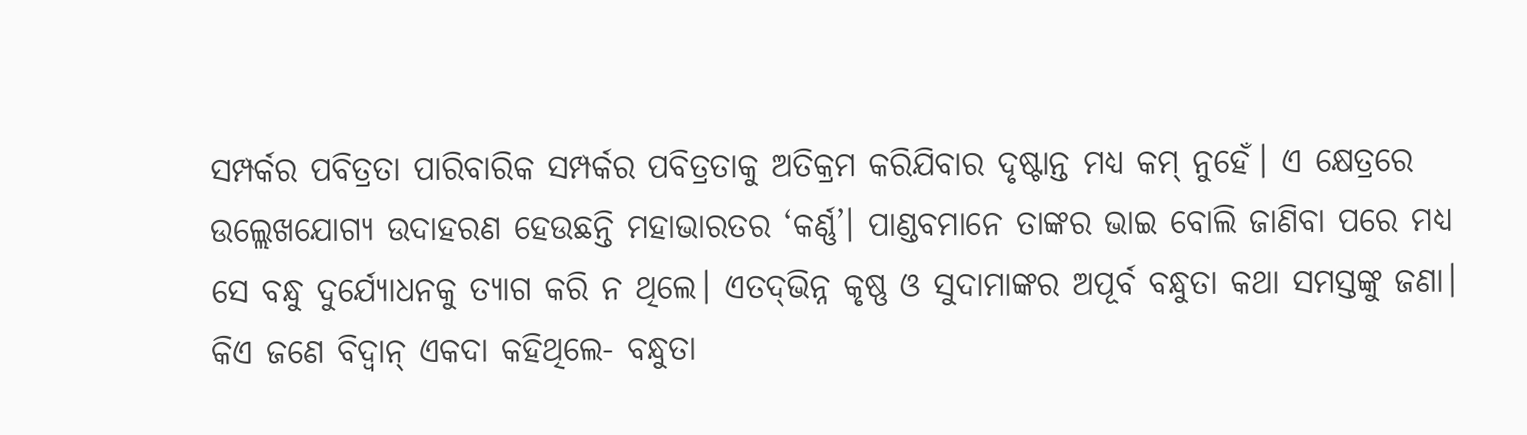ସମ୍ପର୍କର ପବିତ୍ରତା ପାରିବାରିକ ସମ୍ପର୍କର ପବିତ୍ରତାକୁ ଅତିକ୍ରମ କରିଯିବାର ଦୃଷ୍ଟାନ୍ତ ମଧ୍ୟ କମ୍‌ ନୁହେଁ। ଏ କ୍ଷେତ୍ରରେ ଉଲ୍ଲେଖଯୋଗ୍ୟ ଉଦାହରଣ ହେଉଛନ୍ତି ମହାଭାରତର ‘କର୍ଣ୍ଣ’। ପାଣ୍ଡବମାନେ ତାଙ୍କର ଭାଇ ବୋଲି ଜାଣିବା ପରେ ମଧ୍ୟ ସେ ବନ୍ଧୁ ଦୁର୍ଯ୍ୟୋଧନକୁ ତ୍ୟାଗ କରି ନ ଥିଲେ। ଏତଦ୍‌ଭିନ୍ନ କୃଷ୍ଣ ଓ ସୁଦାମାଙ୍କର ଅପୂର୍ବ ବନ୍ଧୁତା କଥା ସମସ୍ତଙ୍କୁ ଜଣା।
କିଏ ଜଣେ ବିଦ୍ୱାନ୍‌ ଏକଦା କହିଥିଲେ- ବନ୍ଧୁତା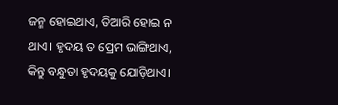ଜନ୍ମ ହୋଇଥାଏ, ତିଆରି ହୋଇ ନ ଥାଏ। ହୃଦୟ ତ ପ୍ରେମ ଭାଙ୍ଗିଥାଏ, କିନ୍ତୁ ବନ୍ଧୁତା ହୃଦୟକୁ ଯୋଡ଼ିଥାଏ।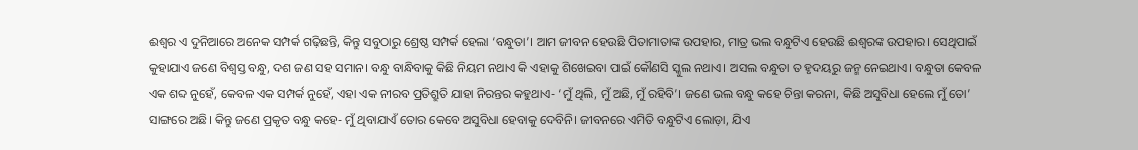ଈଶ୍ୱର ଏ ଦୁନିଆରେ ଅନେକ ସମ୍ପର୍କ ଗଢ଼ିଛନ୍ତି, କିନ୍ତୁ ସବୁଠାରୁ ଶ୍ରେଷ୍ଠ ସମ୍ପର୍କ ହେଲା ‘ବନ୍ଧୁତା’। ଆମ ଜୀବନ ହେଉଛି ପିତାମାତାଙ୍କ ଉପହାର, ମାତ୍ର ଭଲ ବନ୍ଧୁଟିଏ ହେଉଛି ଈଶ୍ୱରଙ୍କ ଉପହାର। ସେଥିପାଇଁ କୁହାଯାଏ ଜଣେ ବିଶ୍ୱସ୍ତ ବନ୍ଧୁ, ଦଶ ଜଣ ସହ ସମାନ। ବନ୍ଧୁ ବାନ୍ଧିବାକୁ କିଛି ନିୟମ ନଥାଏ କି ଏହାକୁ ଶିଖେଇବା ପାଇଁ କୌଣସି ସ୍କୁଲ ନଥାଏ। ଅସଲ ବନ୍ଧୁତା ତ ହୃଦୟରୁ ଜନ୍ମ ନେଇଥାଏ। ବନ୍ଧୁତା କେବଳ ଏକ ଶବ୍ଦ ନୁହେଁ, କେବଳ ଏକ ସମ୍ପର୍କ ନୁହେଁ, ଏହା ଏକ ନୀରବ ପ୍ରତିଶ୍ରୁତି ଯାହା ନିରନ୍ତର କହୁଥାଏ- ‘ମୁଁ ଥିଲି, ମୁଁ ଅଛି, ମୁଁ ରହିବି’। ଜଣେ ଭଲ ବନ୍ଧୁ କହେ ଚିନ୍ତା କରନା, କିଛି ଅସୁବିଧା ହେଲେ ମୁଁ ତୋ’ ସାଙ୍ଗରେ ଅଛି। କିନ୍ତୁ ଜଣେ ପ୍ରକୃତ ବନ୍ଧୁ କହେ- ମୁଁ ଥିବାଯାଏଁ ତୋର କେବେ ଅସୁବିଧା ହେବାକୁ ଦେବିନି। ଜୀବନରେ ଏମିତି ବନ୍ଧୁଟିଏ ଲୋଡ଼ା, ଯିଏ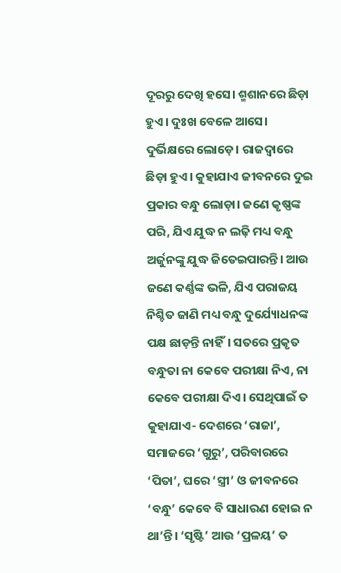ଦୂରରୁ ଦେଖି ହସେ। ଶ୍ମଶାନରେ ଛିଡ଼ା ହୁଏ। ଦୁଃଖ ବେଳେ ଆସେ। ଦୁର୍ଭିକ୍ଷରେ ଲୋଡ଼େ। ରାଜଦ୍ୱାରେ ଛିଡ଼ା ହୁଏ। କୁହାଯାଏ ଜୀବନରେ ଦୁଇ ପ୍ରକାର ବନ୍ଧୁ ଲୋଡ଼ା। ଜଣେ କୃଷ୍ଣଙ୍କ ପରି, ଯିଏ ଯୁଦ୍ଧ ନ ଲଢ଼ି ମଧ୍ୟ ବନ୍ଧୁ ଅର୍ଜୁନଙ୍କୁ ଯୁଦ୍ଧ ଜିତେଇପାରନ୍ତି। ଆଉ ଜଣେ କର୍ଣ୍ଣଙ୍କ ଭଳି, ଯିଏ ପରାଜୟ ନିଶ୍ଚିତ ଜାଣି ମଧ୍ୟ ବନ୍ଧୁ ଦୁର୍ଯ୍ୟୋଧନଙ୍କ ପକ୍ଷ ଛାଡ଼ନ୍ତି ନାହିଁ। ସତରେ ପ୍ରକୃତ ବନ୍ଧୁତା ନା କେବେ ପରୀକ୍ଷା ନିଏ, ନା କେବେ ପରୀକ୍ଷା ଦିଏ। ସେଥିପାଇଁ ତ କୁହାଯାଏ- ଦେଶରେ ‘ରାଜା’, ସମାଜରେ ‘ଗୁରୁ’, ପରିବାରରେ ‘ପିତା’, ଘରେ ‘ସ୍ତ୍ରୀ’ ଓ ଜୀବନରେ ‘ବନ୍ଧୁ’ କେବେ ବି ସାଧାରଣ ହୋଇ ନ ଥା’ନ୍ତି। ‘ସୃଷ୍ଟି’ ଆଉ ‘ପ୍ରଳୟ’ ତ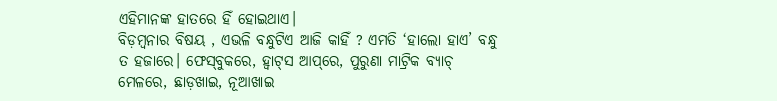ଏହିମାନଙ୍କ ହାତରେ ହିଁ ହୋଇଥାଏ।
ବିଡ଼ମ୍ବନାର ବିଷୟ , ଏଭଳି ବନ୍ଧୁଟିଏ ଆଜି କାହିଁ ? ଏମତି ‘ହାଲୋ ହାଏ’ ବନ୍ଧୁ ତ ହଜାରେ। ଫେସ୍‌ବୁକରେ, ହ୍ବାଟ୍‌ସ ଆପ୍‌ରେ, ପୁରୁଣା ମାଟ୍ରିକ ବ୍ୟାଚ୍‌ ମେଳରେ, ଛାଡ଼ଖାଇ, ନୂଆଖାଇ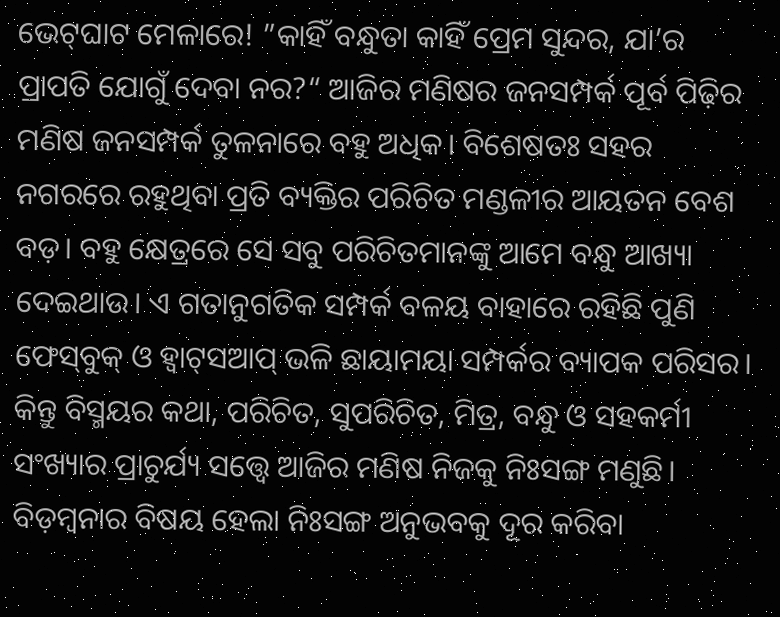ଭେଟ୍‌ଘାଟ ମେଳାରେ! ”କାହିଁ ବନ୍ଧୁତା କାହିଁ ପ୍ରେମ ସୁନ୍ଦର, ଯା’ର ପ୍ରାପତି ଯୋଗୁଁ ଦେବା ନର?“ ଆଜିର ମଣିଷର ଜନସମ୍ପର୍କ ପୂର୍ବ ପିଢ଼ିର ମଣିଷ ଜନସମ୍ପର୍କ ତୁଳନାରେ ବହୁ ଅଧିକ। ବିଶେଷତଃ ସହର ନଗରରେ ରହୁଥିବା ପ୍ରତି ବ୍ୟକ୍ତିର ପରିଚିତ ମଣ୍ଡଳୀର ଆୟତନ ବେଶ ବଡ଼। ବହୁ କ୍ଷେତ୍ରରେ ସେ ସବୁ ପରିଚିତମାନଙ୍କୁ ଆମେ ବନ୍ଧୁ ଆଖ୍ୟା ଦେଇଥାଉ। ଏ ଗତାନୁଗତିକ ସମ୍ପର୍କ ବଳୟ ବାହାରେ ରହିଛି ପୁଣି ଫେସ୍‌ବୁକ୍‌ ଓ ହ୍ବାଟ୍‌ସଆପ୍‌ ଭଳି ଛାୟାମୟା ସମ୍ପର୍କର ବ୍ୟାପକ ପରିସର। କିନ୍ତୁ ବିସ୍ମୟର କଥା, ପରିଚିତ, ସୁପରିଚିତ, ମିତ୍ର, ବନ୍ଧୁ ଓ ସହକର୍ମୀ ସଂଖ୍ୟାର ପ୍ରାଚୁର୍ଯ୍ୟ ସତ୍ତ୍ୱେ ଆଜିର ମଣିଷ ନିଜକୁ ନିଃସଙ୍ଗ ମଣୁଛି। ବିଡ଼ମ୍ବନାର ବିଷୟ ହେଲା ନିଃସଙ୍ଗ ଅନୁଭବକୁ ଦୂର କରିବା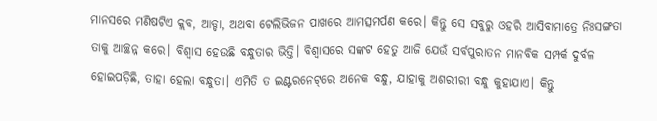ମାନସରେ ମଣିଷଟିଏ କ୍ଲବ, ଆଡ୍ଡା, ଅଥବା ଟେଲିଭିଜନ ପାଖରେ ଆମତ୍ସମର୍ପଣ କରେ। କିନ୍ତୁ ସେ ସବୁରୁ ଓହରି ଆସିବାମାତ୍ରେ ନିଃସଙ୍ଗତା ତାକୁ ଆଚ୍ଛନ୍ନ କରେ। ବିଶ୍ୱାସ ହେଉଛି ବନ୍ଧୁତାର ଭିତ୍ତି। ବିଶ୍ୱାସରେ ସଙ୍କଟ ହେତୁ ଆଜି ଯେଉଁ ସର୍ବପୁରାତନ ମାନବିକ ସମ୍ପର୍କ ଦୁର୍ବଳ ହୋଇପଡ଼ିଛି, ତାହା ହେଲା ବନ୍ଧୁତା। ଏମିତି ତ ଇଣ୍ଟରନେଟ୍‌ରେ ଅନେକ ବନ୍ଧୁ, ଯାହାକୁ ଅଶରୀରୀ ବନ୍ଧୁ କୁହାଯାଏ। କିନ୍ତୁ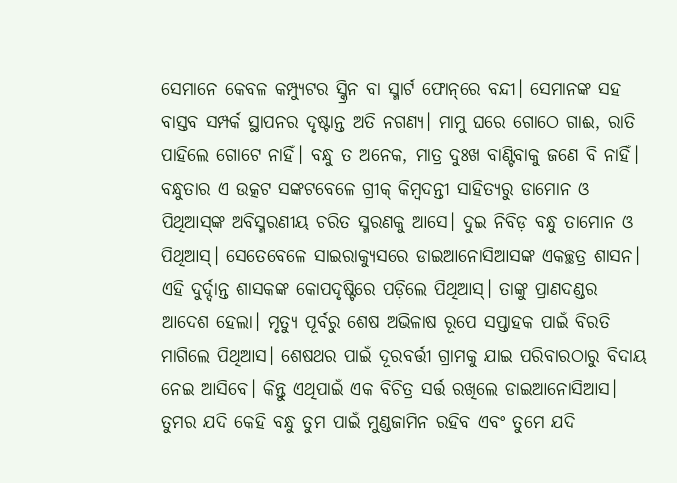ସେମାନେ କେବଳ କମ୍ପ୍ୟୁଟର ସ୍କ୍ରିନ ବା ସ୍ମାର୍ଟ ଫୋନ୍‌ରେ ବନ୍ଦୀ। ସେମାନଙ୍କ ସହ ବାସ୍ତବ ସମ୍ପର୍କ ସ୍ଥାପନର ଦୃଷ୍ଟାନ୍ତ ଅତି ନଗଣ୍ୟ। ମାମୁ ଘରେ ଗୋଠେ ଗାଈ, ରାତି ପାହିଲେ ଗୋଟେ ନାହିଁ। ବନ୍ଧୁ ତ ଅନେକ, ମାତ୍ର ଦୁଃଖ ବାଣ୍ଟିବାକୁ ଜଣେ ବି ନାହିଁ।
ବନ୍ଧୁତାର ଏ ଉତ୍କଟ ସଙ୍କଟବେଳେ ଗ୍ରୀକ୍‌ କିମ୍ବଦନ୍ତୀ ସାହିତ୍ୟରୁ ଡାମୋନ ଓ ପିଥିଆସ୍‌ଙ୍କ ଅବିସ୍ମରଣୀୟ ଚରିତ ସ୍ମରଣକୁ ଆସେ। ଦୁଇ ନିବିଡ଼ ବନ୍ଧୁ ତାମୋନ ଓ ପିଥିଆସ୍‌। ସେତେବେଳେ ସାଇରାକ୍ୟୁସରେ ଡାଇଆନୋସିଆସଙ୍କ ଏକଚ୍ଛତ୍ର ଶାସନ। ଏହି ଦୁର୍ଦ୍ଦାନ୍ତ ଶାସକଙ୍କ କୋପଦୃଷ୍ଟିରେ ପଡ଼ିଲେ ପିଥିଆସ୍‌। ତାଙ୍କୁ ପ୍ରାଣଦଣ୍ଡର ଆଦେଶ ହେଲା। ମୃତ୍ୟୁ ପୂର୍ବରୁ ଶେଷ ଅଭିଳାଷ ରୂପେ ସପ୍ତାହକ ପାଇଁ ବିରତି ମାଗିଲେ ପିଥିଆସ। ଶେଷଥର ପାଇଁ ଦୂରବର୍ତ୍ତୀ ଗ୍ରାମକୁ ଯାଇ ପରିବାରଠାରୁ ବିଦାୟ ନେଇ ଆସିବେ। କିନ୍ତୁ ଏଥିପାଇଁ ଏକ ବିଚିତ୍ର ସର୍ତ୍ତ ରଖିଲେ ଡାଇଆନୋସିଆସ। ତୁମର ଯଦି କେହି ବନ୍ଧୁ ତୁମ ପାଇଁ ମୁଣ୍ଡଜାମିନ ରହିବ ଏବଂ ତୁମେ ଯଦି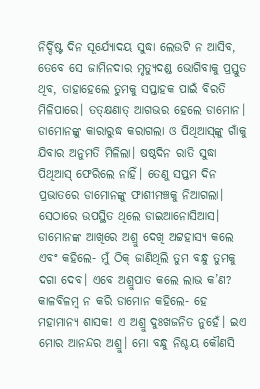ନିର୍ଦ୍ଦିଷ୍ଟ ଦିନ ସୂର୍ଯ୍ୟୋଦୟ ସୁଦ୍ଧା ଲେଉଟି ନ ଆସିବ, ତେବେ ସେ ଜାମିନଦାର ମୃତ୍ୟୁଦଣ୍ଡ ଭୋଗିବାକୁ ପ୍ରସ୍ତୁତ ଥିବ, ତାହାହେଲେ ତୁମକୁ ସପ୍ତାହକ ପାଇଁ ବିରତି ମିଳିପାରେ। ତତ୍‌କ୍ଷଣାତ୍‌ ଆଗଭର ହେଲେ ଡାମୋନ। ଡାମୋନଙ୍କୁ କାରାରୁଦ୍ଧ କରାଗଲା ଓ ପିଥିଆସ୍‌ଙ୍କୁ ଗାଁକୁ ଯିବାର ଅନୁମତି ମିଳିଲା। ଷଷ୍ଠଦିନ ରାତି ସୁଦ୍ଧା ପିଥିଆସ୍‌ ଫେରିଲେ ନାହିଁ। ତେଣୁ ସପ୍ତମ ଦିନ ପ୍ରଭାତରେ ଡାମୋନଙ୍କୁ ଫାଶୀମଞ୍ଚକୁ ନିଆଗଲା। ସେଠାରେ ଉପସ୍ଥିତ ଥିଲେ ଡାଇଆନୋସିଆସ। ଡାମୋନଙ୍କ ଆଖିରେ ଅଶ୍ରୁ ଦେଖି ଅଟ୍ଟହାସ୍ୟ କଲେ ଏବଂ କହିଲେ- ମୁଁ ଠିକ୍‌ ଜାଣିଥିଲି ତୁମ ବନ୍ଧୁ ତୁମକୁ ଦଗା ଦେବ। ଏବେ ଅଶ୍ରୁପାତ କଲେ ଲାଭ କ’ଣ? କାଳବିଳମ୍ବ ନ କରି ଡାମୋନ କହିଲେ- ହେ ମହାମାନ୍ୟ ଶାସକ! ଏ ଅଶ୍ରୁ ଦୁଃଖଜନିତ ନୁହେଁ। ଇଏ ମୋର ଆନନ୍ଦର ଅଶ୍ରୁ। ମୋ ବନ୍ଧୁ ନିଶ୍ଚୟ କୌଣସି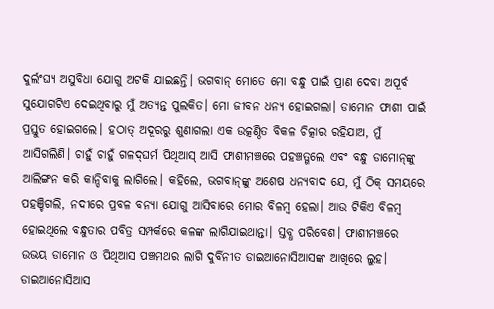ଦୁର୍ଲଂଘ୍ୟ ଅସୁବିଧା ଯୋଗୁ ଅଟକି ଯାଇଛନ୍ତି। ଭଗବାନ୍‌ ମୋତେ ମୋ ବନ୍ଧୁ ପାଇଁ ପ୍ରାଣ ଦେବା ଅପୂର୍ବ ସୁଯୋଗଟିଏ ଦେଇଥିବାରୁ ମୁଁ ଅତ୍ୟନ୍ତ ପୁଲକିତ। ମୋ ଜୀବନ ଧନ୍ୟ ହୋଇଗଲା। ଡାମୋନ ଫାଶୀ ପାଇଁ ପ୍ରସ୍ତୁତ ହୋଇଗଲେ। ହଠାତ୍‌ ଅଦୂରରୁ ଶୁଣାଗଲା ଏକ ଉତ୍କଣ୍ଠିତ ବିକଳ ଚିତ୍କାର ରହିଯାଅ, ମୁଁ ଆସିଗଲିଣି। ଚାହୁଁ ଚାହୁଁ ଗଳଦ୍‌ଘର୍ମ ପିଥିଆସ୍‌ ଆସି ଫାଶୀମଞ୍ଚରେ ପହଞ୍ଚତ୍ଗଲେ ଏବଂ ବନ୍ଧୁ ଡାମୋନ୍‌ଙ୍କୁ ଆଲିଙ୍ଗନ କରି କାନ୍ଦିବାକୁ ଲାଗିଲେ। କହିଲେ, ଭଗବାନ୍‌ଙ୍କୁ ଅଶେଷ ଧନ୍ୟବାଦ ଯେ, ମୁଁ ଠିକ୍‌ ସମୟରେ ପହଞ୍ଚିଗଲି, ନଦୀରେ ପ୍ରବଳ ବନ୍ୟା ଯୋଗୁ ଆସିବାରେ ମୋର ବିଳମ୍ବ ହେଲା। ଆଉ ଟିକିଏ ବିଳମ୍ବ ହୋଇଥିଲେ ବନ୍ଧୁତାର ପବିତ୍ର ସମ୍ପର୍କରେ କଳଙ୍କ ଲାଗିଯାଇଥାନ୍ତା। ସ୍ତବ୍ଧ ପରିବେଶ। ଫାଶୀମଞ୍ଚରେ ଉଭୟ ଡାମୋନ ଓ ପିଥିଆସ ପଞ୍ଚମଥର ଲାଗି ଦୁର୍ବିନୀତ ଡାଇଆନୋସିଆସଙ୍କ ଆଖିରେ ଲୁହ। ଡାଇଆନୋସିଆସ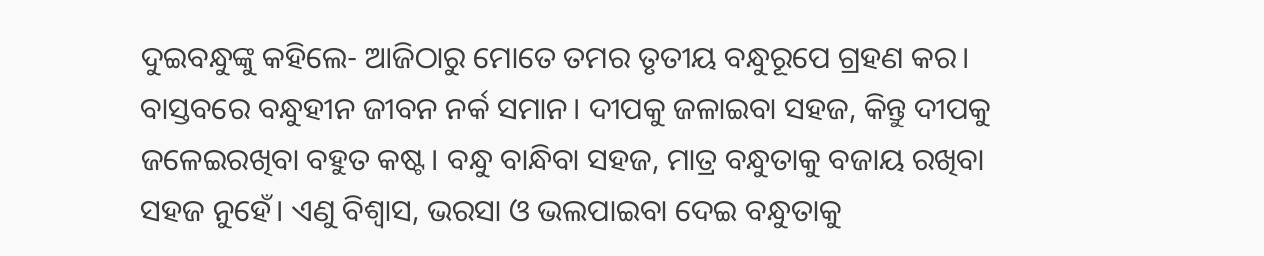ଦୁଇବନ୍ଧୁଙ୍କୁ କହିଲେ- ଆଜିଠାରୁ ମୋତେ ତମର ତୃତୀୟ ବନ୍ଧୁରୂପେ ଗ୍ରହଣ କର।
ବାସ୍ତବରେ ବନ୍ଧୁହୀନ ଜୀବନ ନର୍କ ସମାନ। ଦୀପକୁ ଜଳାଇବା ସହଜ, କିନ୍ତୁ ଦୀପକୁ ଜଳେଇରଖିବା ବହୁତ କଷ୍ଟ। ବନ୍ଧୁ ବାନ୍ଧିବା ସହଜ, ମାତ୍ର ବନ୍ଧୁତାକୁ ବଜାୟ ରଖିବା ସହଜ ନୁହେଁ। ଏଣୁ ବିଶ୍ୱାସ, ଭରସା ଓ ଭଲପାଇବା ଦେଇ ବନ୍ଧୁତାକୁ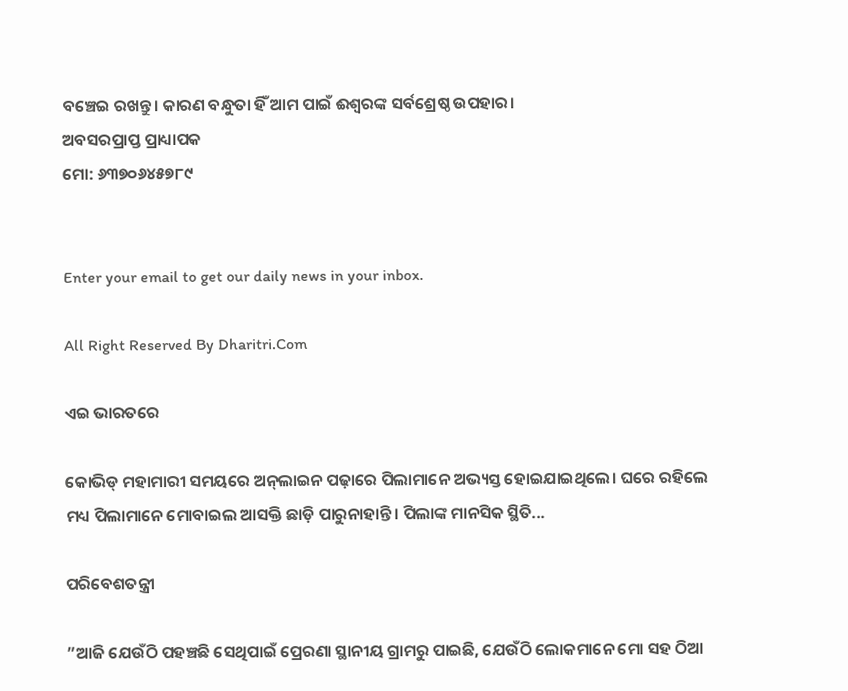ବଞ୍ଚେଇ ରଖନ୍ତୁ। କାରଣ ବନ୍ଧୁତା ହିଁ ଆମ ପାଇଁ ଈଶ୍ୱରଙ୍କ ସର୍ବଶ୍ରେଷ୍ଠ ଉପହାର।
ଅବସରପ୍ରାପ୍ତ ପ୍ରାଧ୍ୟାପକ
ମୋ: ୬୩୭୦୬୪୫୭୮୯


Enter your email to get our daily news in your inbox.

All Right Reserved By Dharitri.Com

ଏଇ ଭାରତରେ

କୋଭିଡ୍‌ ମହାମାରୀ ସମୟରେ ଅନ୍‌ଲାଇନ ପଢ଼ାରେ ପିଲାମାନେ ଅଭ୍ୟସ୍ତ ହୋଇଯାଇଥିଲେ। ଘରେ ରହିଲେ ମଧ୍ୟ ପିଲାମାନେ ମୋବାଇଲ ଆସକ୍ତି ଛାଡ଼ି ପାରୁନାହାନ୍ତି। ପିଲାଙ୍କ ମାନସିକ ସ୍ଥିତି...

ପରିବେଶତନ୍ତ୍ରୀ

”ଆଜି ଯେଉଁଠି ପହଞ୍ଚଛି ସେଥିପାଇଁ ପ୍ରେରଣା ସ୍ଥାନୀୟ ଗ୍ରାମରୁ ପାଇଛି, ଯେଉଁଠି ଲୋକମାନେ ମୋ ସହ ଠିଆ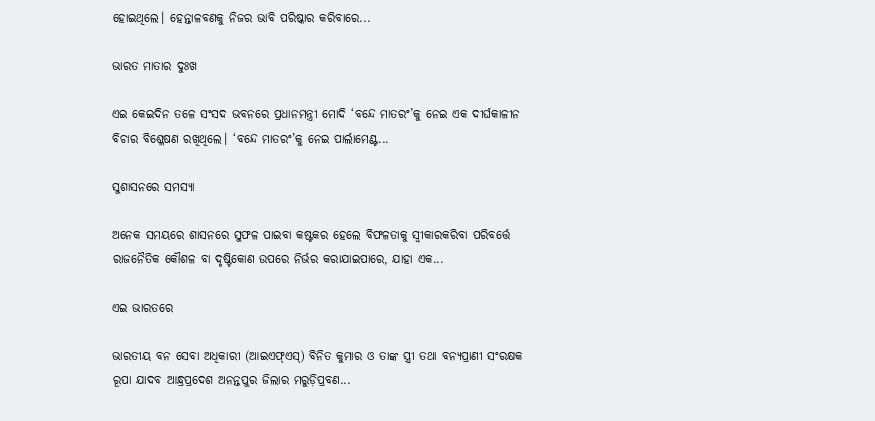ହୋଇଥିଲେ। ହେନ୍ତାଳବଣକୁ ନିଜର ଭାବି ପରିଷ୍କାର କରିବାରେ...

ଭାରତ ମାତାର ଦୁଃଖ

ଏଇ କେଇଦିନ ତଳେ ସଂସଦ ଭବନରେ ପ୍ରଧାନମନ୍ତ୍ରୀ ମୋଦି ‘ବନ୍ଦେ ମାତରଂ’କୁ ନେଇ ଏକ ଦୀର୍ଘକାଳୀନ ବିଚାର ବିଶ୍ଳେଷଣ ରଖିଥିଲେ। ‘ବନ୍ଦେ ମାତରଂ’କୁ ନେଇ ପାର୍ଲାମେଣ୍ଟ...

ସୁଶାସନରେ ସମସ୍ୟା

ଅନେକ ସମୟରେ ଶାସନରେ ସୁଫଳ ପାଇବା କଷ୍ଟକର ହେଲେ ବିଫଳତାକୁ ସ୍ବୀକାରକରିବା ପରିବର୍ତ୍ତେ ରାଜନୈତିକ କୌଶଳ ବା ଦୃଷ୍ଟିକୋଣ ଉପରେ ନିର୍ଭର କରାଯାଇପାରେ, ଯାହା ଏକ...

ଏଇ ଭାରତରେ

ଭାରତୀୟ ବନ ସେବା ଅଧିକାରୀ (ଆଇଏଫ୍‌ଏସ୍‌) ବିନିତ କୁମାର ଓ ତାଙ୍କ ସ୍ତ୍ରୀ ତଥା ବନ୍ୟପ୍ରାଣୀ ସଂରକ୍ଷକ ରୂପା ଯାଦବ ଆନ୍ଧ୍ରପ୍ରଦେଶ ଅନନ୍ତପୁର ଜିଲାର ମରୁଡ଼ିପ୍ରବଣ...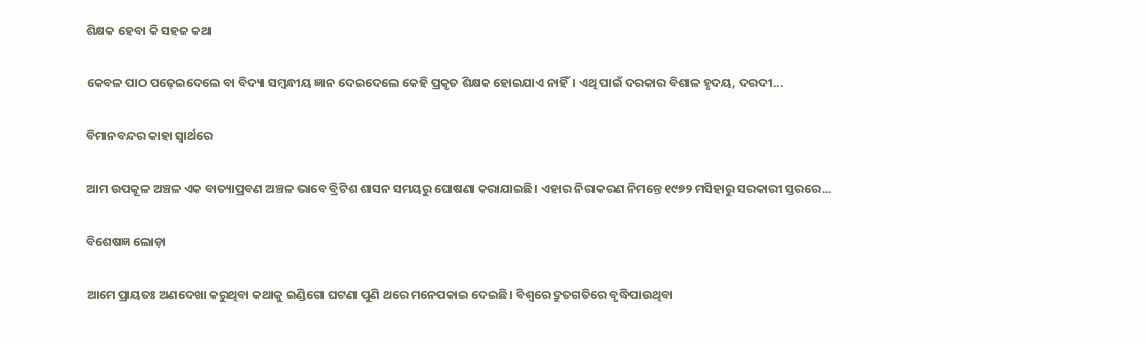ଶିକ୍ଷକ ହେବା କି ସହଜ କଥା

କେବଳ ପାଠ ପଢ଼େଇଦେଲେ ବା ବିଦ୍ୟା ସମ୍ବନ୍ଧୀୟ ଜ୍ଞାନ ଦେଇଦେଲେ କେହି ପ୍ରକୃତ ଶିକ୍ଷକ ହୋଇଯାଏ ନାହିଁ। ଏଥି ପାଇଁ ଦରକାର ବିଶାଳ ହୃଦୟ, ଦରଦୀ...

ବିମାନବନ୍ଦର କାହା ସ୍ବାର୍ଥରେ

ଆମ ଉପକୂଳ ଅଞ୍ଚଳ ଏକ ବାତ୍ୟାପ୍ରବଣ ଅଞ୍ଚଳ ଭାବେ ବ୍ରିଟିଶ ଶାସନ ସମୟରୁ ଘୋଷଣା କରାଯାଇଛି। ଏହାର ନିରାକରଣ ନିମନ୍ତେ ୧୯୭୨ ମସିହାରୁ ସରକାରୀ ସ୍ତରରେ...

ବିଶେଷଜ୍ଞ ଲୋଡ଼ା

ଆମେ ପ୍ରାୟତଃ ଅଣଦେଖା କରୁଥିବା କଥାକୁ ଇଣ୍ଡିଗୋ ଘଟଣା ପୁଣି ଥରେ ମନେପକାଇ ଦେଇଛି। ବିଶ୍ୱରେ ଦ୍ରୁତଗତିରେ ବୃଦ୍ଧିପାଉଥିବା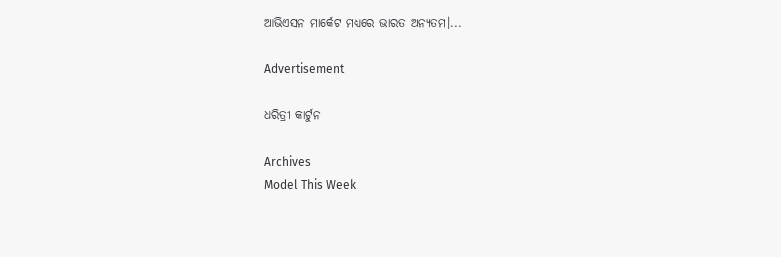ଆଭିଏସନ ମାର୍କେଟ ମଧ୍ୟରେ ଭାରତ ଅନ୍ୟତମ।...

Advertisement

ଧରିତ୍ରୀ କାର୍ଟୁନ

Archives
Model This Week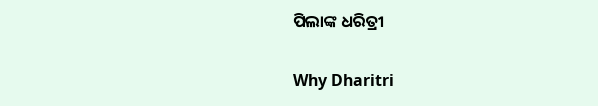ପିଲାଙ୍କ ଧରିତ୍ରୀ

Why Dharitri